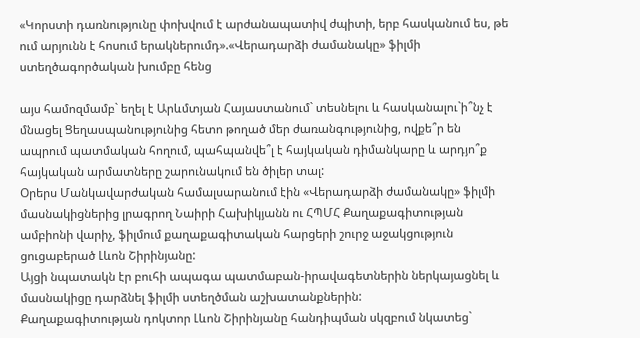«Կորստի դառնությունը փոխվում է արժանապատիվ ժպիտի, երբ հասկանում ես, թե ում արյունն է հոսում երակներումդ».«Վերադարձի ժամանակը» ֆիլմի ստեղծագործական խումբը հենց

այս համոզմամբ` եղել է Արևմտյան Հայաստանում` տեսնելու և հասկանալու`ի՞նչ է մնացել Ցեղասպանությունից հետո թողած մեր ժառանգությունից, ովքե՞ր են ապրում պատմական հողում, պահպանվե՞լ է հայկական դիմանկարը և արդյո՞ք հայկական արմատները շարունակում են ծիլեր տալ:
Օրերս Մանկավարժական համալսարանում էին «Վերադարձի ժամանակը» ֆիլմի մասնակիցներից լրագրող Նաիրի Հախիկյանն ու ՀՊՄՀ Քաղաքագիտության ամբիոնի վարիչ, ֆիլմում քաղաքագիտական հարցերի շուրջ աջակցություն ցուցաբերած Լևոն Շիրինյանը:
Այցի նպատակն էր բուհի ապագա պատմաբան-իրավագետներին ներկայացնել և մասնակիցը դարձնել ֆիլմի ստեղծման աշխատանքներին:
Քաղաքագիտության դոկտոր Լևոն Շիրինյանը հանդիպման սկզբում նկատեց`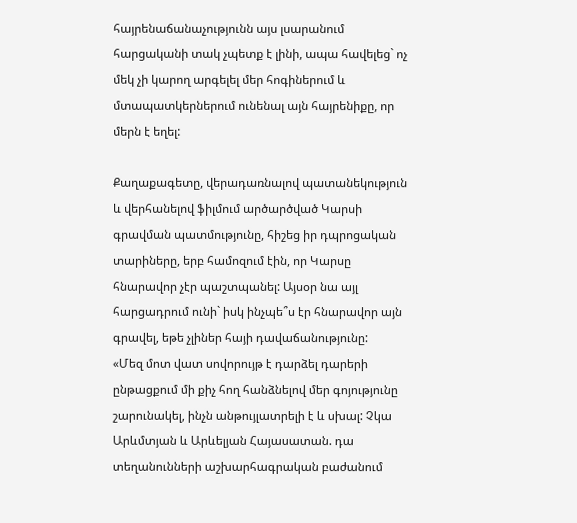հայրենաճանաչությունն այս լսարանում հարցականի տակ չպետք է լինի, ապա հավելեց` ոչ մեկ չի կարող արգելել մեր հոգիներում և մտապատկերներում ունենալ այն հայրենիքը, որ մերն է եղել:

Քաղաքագետը, վերադառնալով պատանեկություն և վերհանելով ֆիլմում արծարծված Կարսի գրավման պատմությունը, հիշեց իր դպրոցական տարիները, երբ համոզում էին, որ Կարսը հնարավոր չէր պաշտպանել: Այսօր նա այլ հարցադրում ունի` իսկ ինչպե՞ս էր հնարավոր այն գրավել, եթե չլիներ հայի դավաճանությունը:
«Մեզ մոտ վատ սովորույթ է դարձել դարերի ընթացքում մի քիչ հող հանձնելով մեր գոյությունը շարունակել, ինչն անթույլատրելի է և սխալ: Չկա Արևմտյան և Արևելյան Հայասատան. դա տեղանունների աշխարհագրական բաժանում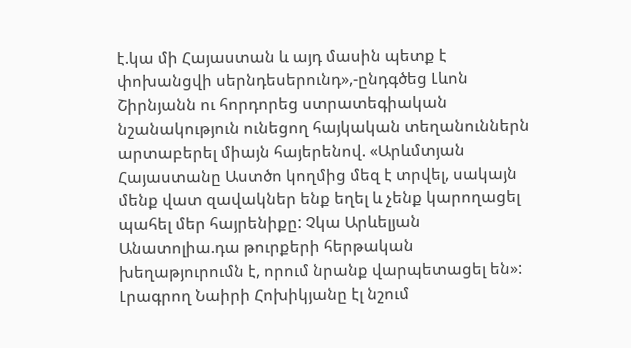է.կա մի Հայաստան և այդ մասին պետք է փոխանցվի սերնդեսերունդ»,-ընդգծեց Լևոն Շիրնյանն ու հորդորեց ստրատեգիական նշանակություն ունեցող հայկական տեղանուններն արտաբերել միայն հայերենով. «Արևմտյան Հայաստանը Աստծո կողմից մեզ է տրվել, սակայն մենք վատ զավակներ ենք եղել և չենք կարողացել պահել մեր հայրենիքը: Չկա Արևելյան Անատոլիա.դա թուրքերի հերթական խեղաթյուրումն է, որում նրանք վարպետացել են»:
Լրագրող Նաիրի Հոխիկյանը էլ նշում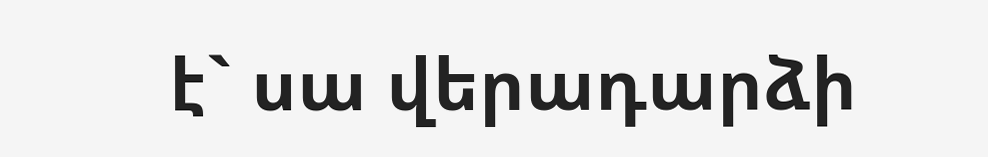է` սա վերադարձի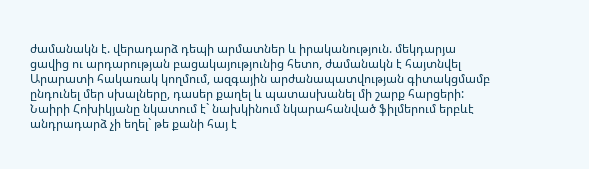ժամանակն է. վերադարձ դեպի արմատներ և իրականություն. մեկդարյա ցավից ու արդարության բացակայությունից հետո, ժամանակն է հայտնվել Արարատի հակառակ կողմում, ազգային արժանապատվության գիտակցմամբ ընդունել մեր սխալները, դասեր քաղել և պատասխանել մի շարք հարցերի:
Նաիրի Հոխիկյանը նկատում է` նախկինում նկարահանված ֆիլմերում երբևէ անդրադարձ չի եղել` թե քանի հայ է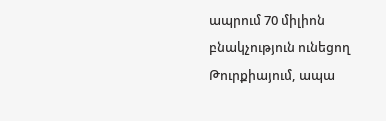ապրում 70 միլիոն բնակչություն ունեցող Թուրքիայում, ապա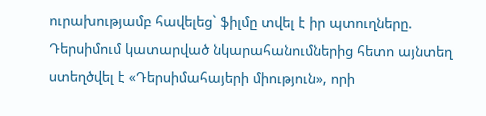ուրախությամբ հավելեց` ֆիլմը տվել է իր պտուղները. Դերսիմում կատարված նկարահանումներից հետո այնտեղ ստեղծվել է «Դերսիմահայերի միություն», որի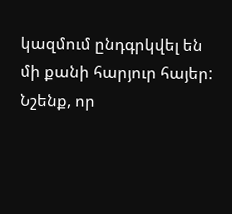կազմում ընդգրկվել են մի քանի հարյուր հայեր:
Նշենք, որ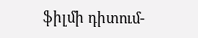ֆիլմի դիտում-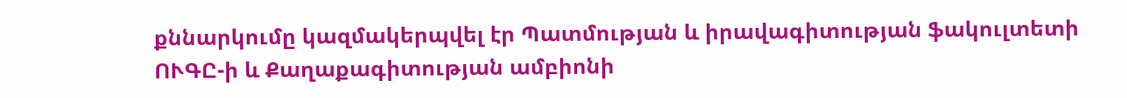քննարկումը կազմակերպվել էր Պատմության և իրավագիտության ֆակուլտետի ՈՒԳԸ-ի և Քաղաքագիտության ամբիոնի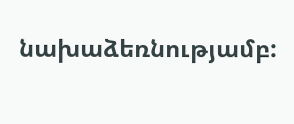նախաձեռնությամբ: